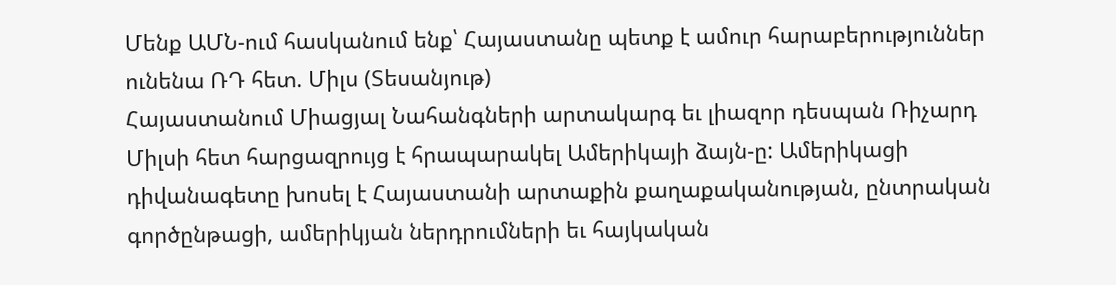Մենք ԱՄՆ-ում հասկանում ենք՝ Հայաստանը պետք է ամուր հարաբերություններ ունենա ՌԴ հետ. Միլս (Տեսանյութ)
Հայաստանում Միացյալ Նահանգների արտակարգ եւ լիազոր դեսպան Ռիչարդ Միլսի հետ հարցազրույց է հրապարակել Ամերիկայի ձայն-ը: Ամերիկացի դիվանագետը խոսել է Հայաստանի արտաքին քաղաքականության, ընտրական գործընթացի, ամերիկյան ներդրումների եւ հայկական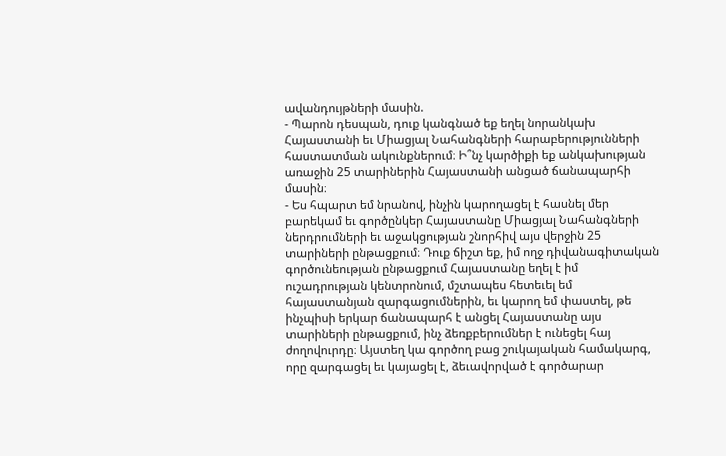ավանդույթների մասին.
- Պարոն դեսպան, դուք կանգնած եք եղել նորանկախ Հայաստանի եւ Միացյալ Նահանգների հարաբերությունների հաստատման ակունքներում։ Ի՞նչ կարծիքի եք անկախության առաջին 25 տարիներին Հայաստանի անցած ճանապարհի մասին։
- Ես հպարտ եմ նրանով, ինչին կարողացել է հասնել մեր բարեկամ եւ գործընկեր Հայաստանը Միացյալ Նահանգների ներդրումների եւ աջակցության շնորհիվ այս վերջին 25 տարիների ընթացքում։ Դուք ճիշտ եք, իմ ողջ դիվանագիտական գործունեության ընթացքում Հայաստանը եղել է իմ ուշադրության կենտրոնում, մշտապես հետեւել եմ հայաստանյան զարգացումներին, եւ կարող եմ փաստել, թե ինչպիսի երկար ճանապարհ է անցել Հայաստանը այս տարիների ընթացքում, ինչ ձեռքբերումներ է ունեցել հայ ժողովուրդը։ Այստեղ կա գործող բաց շուկայական համակարգ, որը զարգացել եւ կայացել է, ձեւավորված է գործարար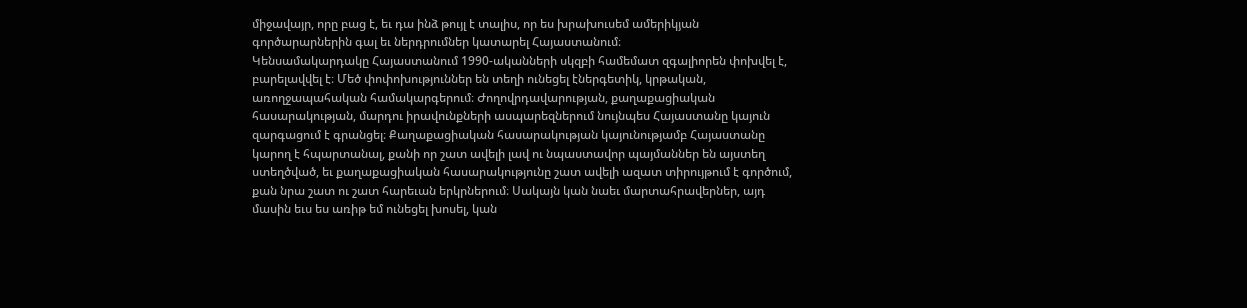միջավայր, որը բաց է, եւ դա ինձ թույլ է տալիս, որ ես խրախուսեմ ամերիկյան գործարարներին գալ եւ ներդրումներ կատարել Հայաստանում։
Կենսամակարդակը Հայաստանում 1990-ականների սկզբի համեմատ զգալիորեն փոխվել է, բարելավվել է։ Մեծ փոփոխություններ են տեղի ունեցել էներգետիկ, կրթական, առողջապահական համակարգերում։ Ժողովրդավարության, քաղաքացիական հասարակության, մարդու իրավունքների ասպարեզներում նույնպես Հայաստանը կայուն զարգացում է գրանցել։ Քաղաքացիական հասարակության կայունությամբ Հայաստանը կարող է հպարտանալ, քանի որ շատ ավելի լավ ու նպաստավոր պայմաններ են այստեղ ստեղծված, եւ քաղաքացիական հասարակությունը շատ ավելի ազատ տիրույթում է գործում, քան նրա շատ ու շատ հարեւան երկրներում։ Սակայն կան նաեւ մարտահրավերներ, այդ մասին եւս ես առիթ եմ ունեցել խոսել, կան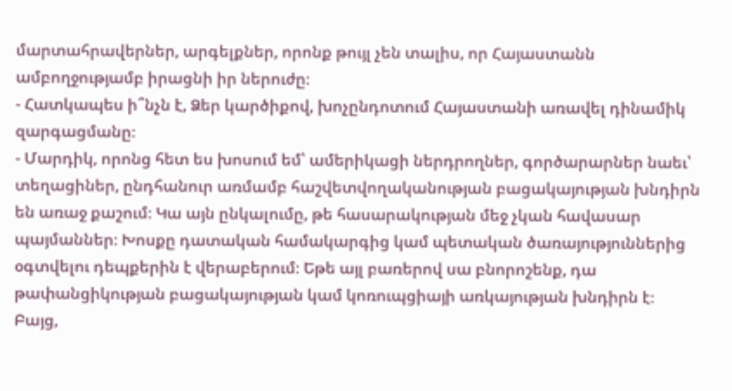մարտահրավերներ, արգելքներ, որոնք թույլ չեն տալիս, որ Հայաստանն ամբողջությամբ իրացնի իր ներուժը։
- Հատկապես ի՞նչն է, Ձեր կարծիքով, խոչընդոտում Հայաստանի առավել դինամիկ զարգացմանը։
- Մարդիկ, որոնց հետ ես խոսում եմ՝ ամերիկացի ներդրողներ, գործարարներ նաեւ՝ տեղացիներ, ընդհանուր առմամբ հաշվետվողականության բացակայության խնդիրն են առաջ քաշում։ Կա այն ընկալումը, թե հասարակության մեջ չկան հավասար պայմաններ։ Խոսքը դատական համակարգից կամ պետական ծառայություններից օգտվելու դեպքերին է վերաբերում։ Եթե այլ բառերով սա բնորոշենք, դա թափանցիկության բացակայության կամ կոռուպցիայի առկայության խնդիրն է։
Բայց,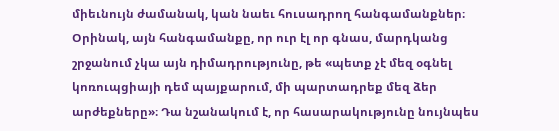միեւնույն ժամանակ, կան նաեւ հուսադրող հանգամանքներ։ Օրինակ, այն հանգամանքը, որ ուր էլ որ գնաս, մարդկանց շրջանում չկա այն դիմադրությունը, թե «պետք չէ մեզ օգնել կոռուպցիայի դեմ պայքարում, մի պարտադրեք մեզ ձեր արժեքները»։ Դա նշանակում է, որ հասարակությունը նույնպես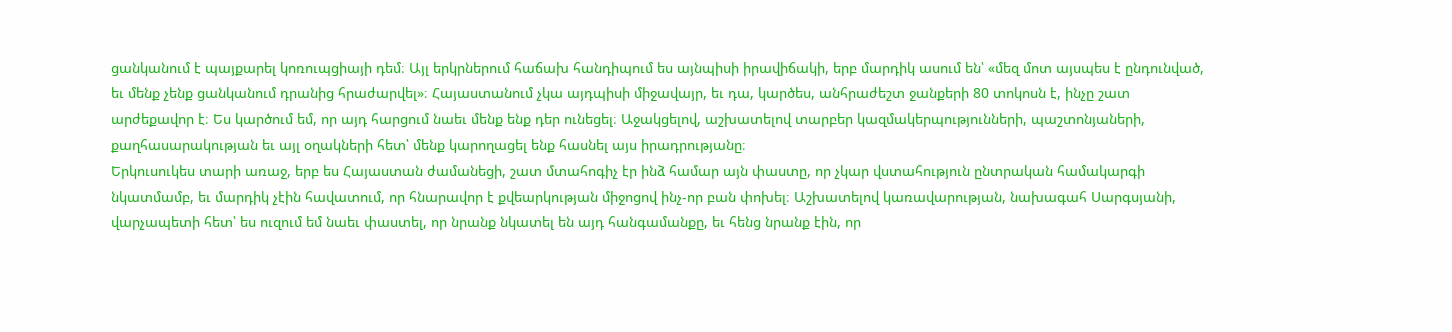ցանկանում է պայքարել կոռուպցիայի դեմ։ Այլ երկրներում հաճախ հանդիպում ես այնպիսի իրավիճակի, երբ մարդիկ ասում են՝ «մեզ մոտ այսպես է ընդունված, եւ մենք չենք ցանկանում դրանից հրաժարվել»։ Հայաստանում չկա այդպիսի միջավայր, եւ դա, կարծես, անհրաժեշտ ջանքերի 80 տոկոսն է, ինչը շատ արժեքավոր է։ Ես կարծում եմ, որ այդ հարցում նաեւ մենք ենք դեր ունեցել։ Աջակցելով, աշխատելով տարբեր կազմակերպությունների, պաշտոնյաների, քաղհասարակության եւ այլ օղակների հետ՝ մենք կարողացել ենք հասնել այս իրադրությանը։
Երկուսուկես տարի առաջ, երբ ես Հայաստան ժամանեցի, շատ մտահոգիչ էր ինձ համար այն փաստը, որ չկար վստահություն ընտրական համակարգի նկատմամբ, եւ մարդիկ չէին հավատում, որ հնարավոր է քվեարկության միջոցով ինչ-որ բան փոխել։ Աշխատելով կառավարության, նախագահ Սարգսյանի, վարչապետի հետ՝ ես ուզում եմ նաեւ փաստել, որ նրանք նկատել են այդ հանգամանքը, եւ հենց նրանք էին, որ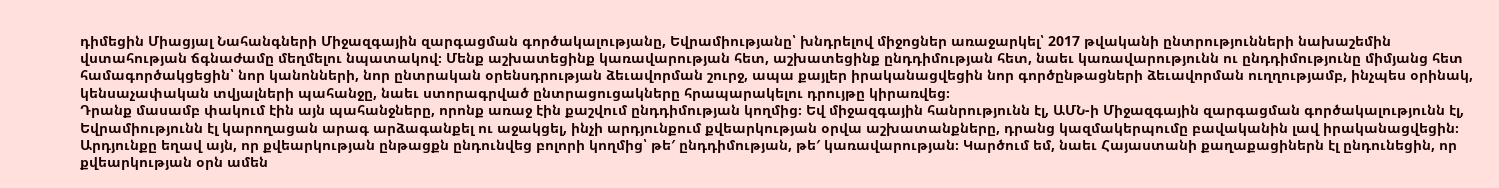դիմեցին Միացյալ Նահանգների Միջազգային զարգացման գործակալությանը, Եվրամիությանը՝ խնդրելով միջոցներ առաջարկել՝ 2017 թվականի ընտրությունների նախաշեմին վստահության ճգնաժամը մեղմելու նպատակով։ Մենք աշխատեցինք կառավարության հետ, աշխատեցինք ընդդիմության հետ, նաեւ կառավարությունն ու ընդդիմությունը միմյանց հետ համագործակցեցին՝ նոր կանոնների, նոր ընտրական օրենսդրության ձեւավորման շուրջ, ապա քայլեր իրականացվեցին նոր գործընթացների ձեւավորման ուղղությամբ, ինչպես օրինակ, կենսաչափական տվյալների պահանջը, նաեւ ստորագրված ընտրացուցակները հրապարակելու դրույթը կիրառվեց։
Դրանք մասամբ փակում էին այն պահանջները, որոնք առաջ էին քաշվում ընդդիմության կողմից։ Եվ միջազգային հանրությունն էլ, ԱՄՆ-ի Միջազգային զարգացման գործակալությունն էլ, Եվրամիությունն էլ կարողացան արագ արձագանքել ու աջակցել, ինչի արդյունքում քվեարկության օրվա աշխատանքները, դրանց կազմակերպումը բավականին լավ իրականացվեցին։ Արդյունքը եղավ այն, որ քվեարկության ընթացքն ընդունվեց բոլորի կողմից՝ թե′ ընդդիմության, թե′ կառավարության։ Կարծում եմ, նաեւ Հայաստանի քաղաքացիներն էլ ընդունեցին, որ քվեարկության օրն ամեն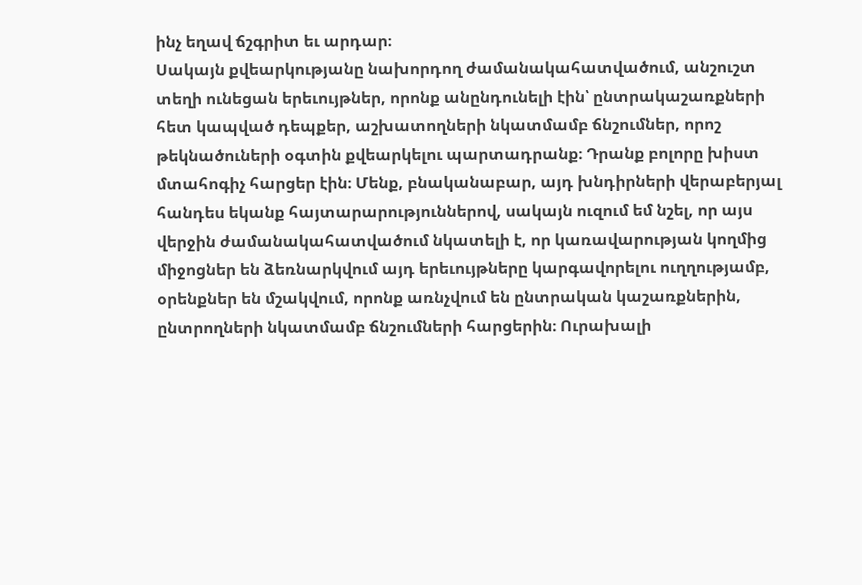ինչ եղավ ճշգրիտ եւ արդար։
Սակայն քվեարկությանը նախորդող ժամանակահատվածում, անշուշտ տեղի ունեցան երեւույթներ, որոնք անընդունելի էին՝ ընտրակաշառքների հետ կապված դեպքեր, աշխատողների նկատմամբ ճնշումներ, որոշ թեկնածուների օգտին քվեարկելու պարտադրանք։ Դրանք բոլորը խիստ մտահոգիչ հարցեր էին։ Մենք, բնականաբար, այդ խնդիրների վերաբերյալ հանդես եկանք հայտարարություններով, սակայն ուզում եմ նշել, որ այս վերջին ժամանակահատվածում նկատելի է, որ կառավարության կողմից միջոցներ են ձեռնարկվում այդ երեւույթները կարգավորելու ուղղությամբ, օրենքներ են մշակվում, որոնք առնչվում են ընտրական կաշառքներին, ընտրողների նկատմամբ ճնշումների հարցերին։ Ուրախալի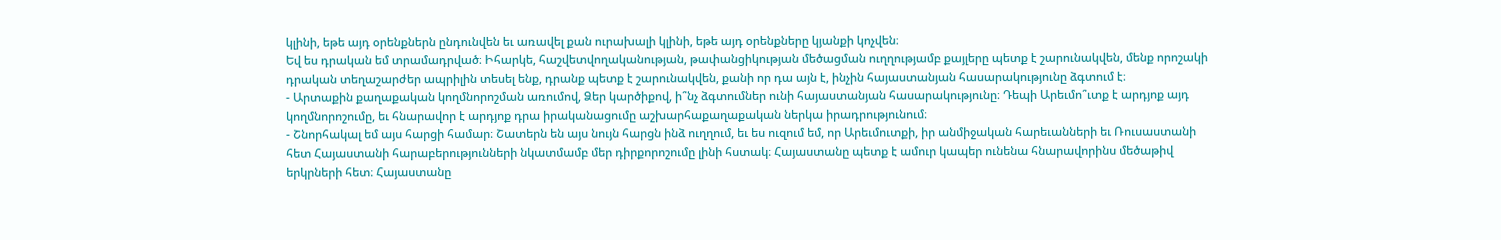կլինի, եթե այդ օրենքներն ընդունվեն եւ առավել քան ուրախալի կլինի, եթե այդ օրենքները կյանքի կոչվեն։
Եվ ես դրական եմ տրամադրված։ Իհարկե, հաշվետվողականության, թափանցիկության մեծացման ուղղությամբ քայլերը պետք է շարունակվեն, մենք որոշակի դրական տեղաշարժեր ապրիլին տեսել ենք, դրանք պետք է շարունակվեն, քանի որ դա այն է, ինչին հայաստանյան հասարակությունը ձգտում է։
- Արտաքին քաղաքական կողմնորոշման առումով, Ձեր կարծիքով, ի՞նչ ձգտումներ ունի հայաստանյան հասարակությունը։ Դեպի Արեւմո՞ւտք է արդյոք այդ կողմնորոշումը, եւ հնարավոր է արդյոք դրա իրականացումը աշխարհաքաղաքական ներկա իրադրությունում։
- Շնորհակալ եմ այս հարցի համար։ Շատերն են այս նույն հարցն ինձ ուղղում, եւ ես ուզում եմ, որ Արեւմուտքի, իր անմիջական հարեւանների եւ Ռուսաստանի հետ Հայաստանի հարաբերությունների նկատմամբ մեր դիրքորոշումը լինի հստակ։ Հայաստանը պետք է ամուր կապեր ունենա հնարավորինս մեծաթիվ երկրների հետ։ Հայաստանը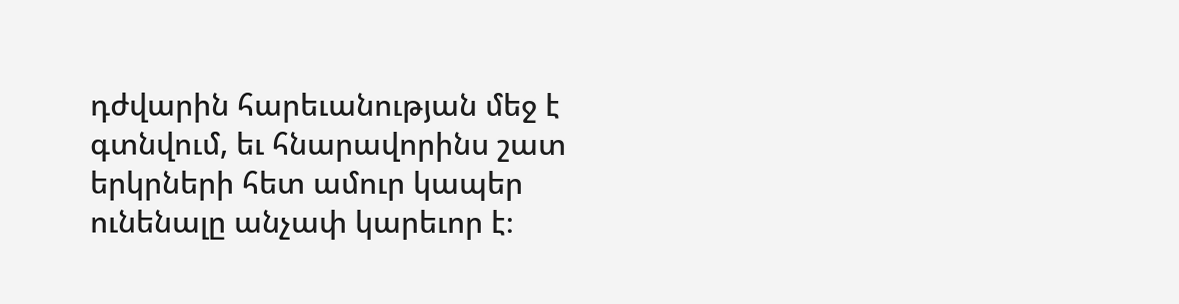դժվարին հարեւանության մեջ է գտնվում, եւ հնարավորինս շատ երկրների հետ ամուր կապեր ունենալը անչափ կարեւոր է։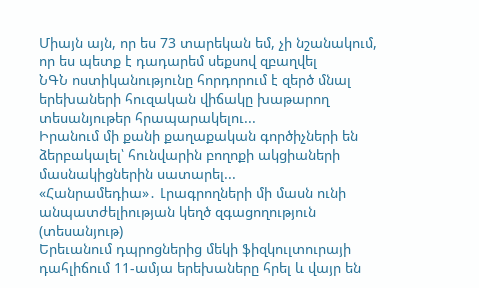Միայն այն, որ ես 73 տարեկան եմ, չի նշանակում, որ ես պետք է դադարեմ սեքսով զբաղվել
ՆԳՆ ոստիկանությունը հորդորում է զերծ մնալ երեխաների հուզական վիճակը խաթարող տեսանյութեր հրապարակելու...
Իրանում մի քանի քաղաքական գործիչների են ձերբակալել՝ հունվարին բողոքի ակցիաների մասնակիցներին սատարել...
«Հանրամեդիա»․ Լրագրողների մի մասն ունի անպատժելիության կեղծ զգացողություն (տեսանյութ)
Երեւանում դպրոցներից մեկի ֆիզկուլտուրայի դահլիճում 11-ամյա երեխաները հրել և վայր են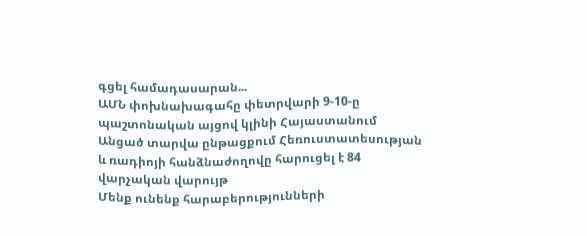գցել համադասարան...
ԱՄՆ փոխնախագահը փետրվարի 9-10-ը պաշտոնական այցով կլինի Հայաստանում
Անցած տարվա ընթացքում Հեռուստատեսության և ռադիոյի հանձնաժողովը հարուցել է 84 վարչական վարույթ
Մենք ունենք հարաբերությունների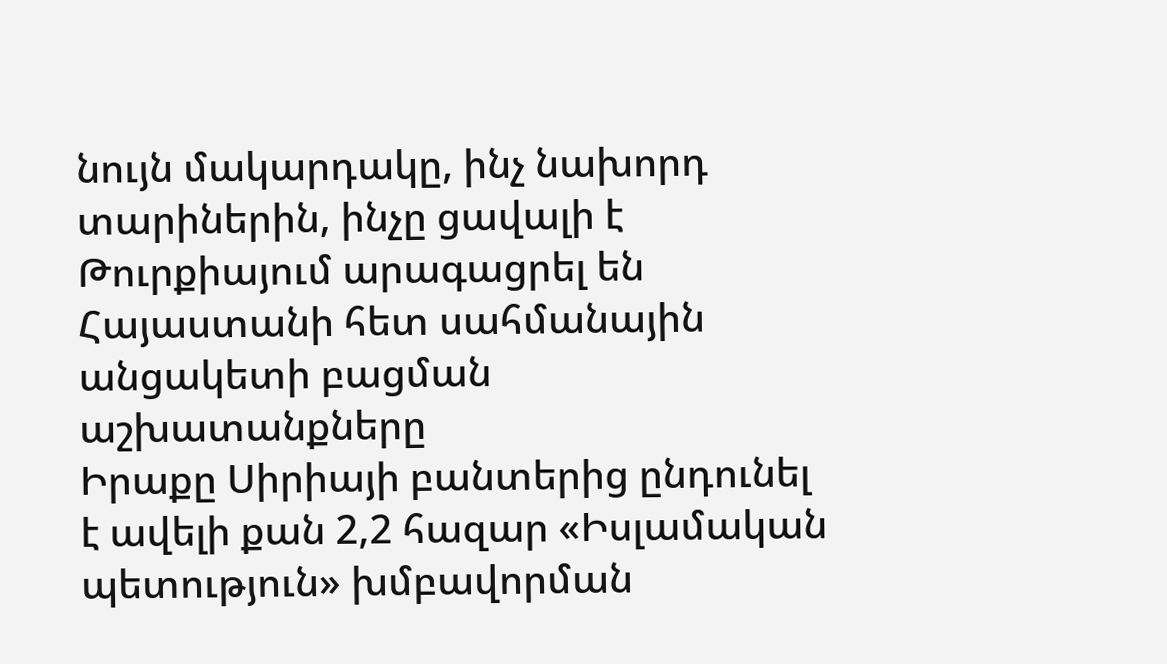նույն մակարդակը, ինչ նախորդ տարիներին, ինչը ցավալի է
Թուրքիայում արագացրել են Հայաստանի հետ սահմանային անցակետի բացման աշխատանքները
Իրաքը Սիրիայի բանտերից ընդունել է ավելի քան 2,2 հազար «Իսլամական պետություն» խմբավորման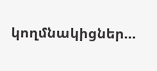կողմնակիցներ...